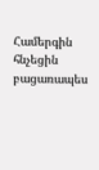Համերգին հնչեցին բացառապես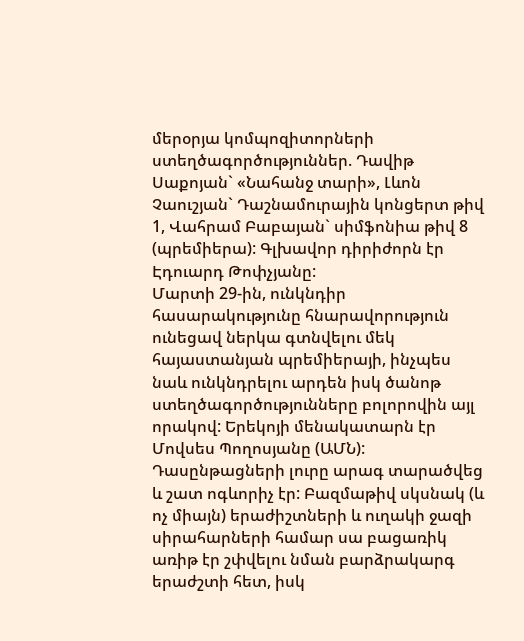մերօրյա կոմպոզիտորների ստեղծագործություններ. Դավիթ Սաքոյան` «Նահանջ տարի», Լևոն Չաուշյան` Դաշնամուրային կոնցերտ թիվ 1, Վահրամ Բաբայան` սիմֆոնիա թիվ 8 (պրեմիերա): Գլխավոր դիրիժորն էր Էդուարդ Թոփչյանը:
Մարտի 29-ին, ունկնդիր հասարակությունը հնարավորություն ունեցավ ներկա գտնվելու մեկ հայաստանյան պրեմիերայի, ինչպես նաև ունկնդրելու արդեն իսկ ծանոթ ստեղծագործությունները բոլորովին այլ որակով: Երեկոյի մենակատարն էր Մովսես Պողոսյանը (ԱՄՆ):
Դասընթացների լուրը արագ տարածվեց և շատ ոգևորիչ էր: Բազմաթիվ սկսնակ (և ոչ միայն) երաժիշտների և ուղակի ջազի սիրահարների համար սա բացառիկ առիթ էր շփվելու նման բարձրակարգ երաժշտի հետ, իսկ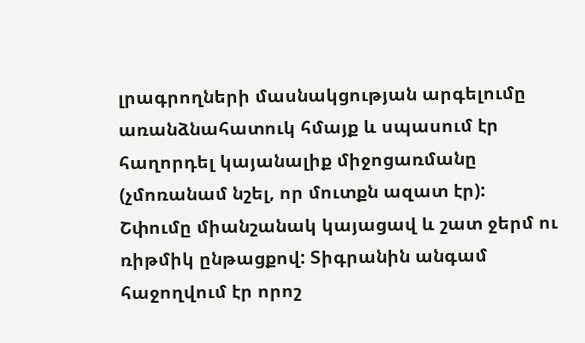լրագրողների մասնակցության արգելումը առանձնահատուկ հմայք և սպասում էր հաղորդել կայանալիք միջոցառմանը (չմոռանամ նշել, որ մուտքն ազատ էր): Շփումը միանշանակ կայացավ և շատ ջերմ ու ռիթմիկ ընթացքով: Տիգրանին անգամ հաջողվում էր որոշ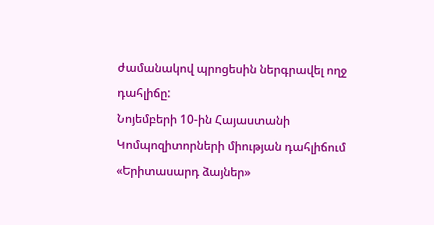ժամանակով պրոցեսին ներգրավել ողջ դահլիճը:
Նոյեմբերի 10-ին Հայաստանի Կոմպոզիտորների միության դահլիճում «Երիտասարդ ձայներ»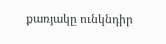քառյակը ունկնդիր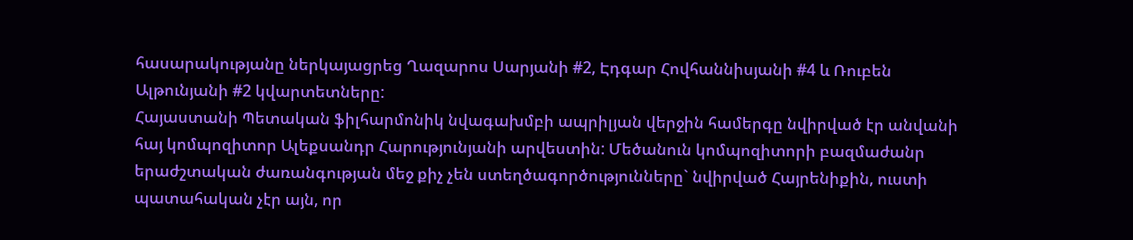հասարակությանը ներկայացրեց Ղազարոս Սարյանի #2, Էդգար Հովհաննիսյանի #4 և Ռուբեն Ալթունյանի #2 կվարտետները:
Հայաստանի Պետական ֆիլհարմոնիկ նվագախմբի ապրիլյան վերջին համերգը նվիրված էր անվանի հայ կոմպոզիտոր Ալեքսանդր Հարությունյանի արվեստին: Մեծանուն կոմպոզիտորի բազմաժանր երաժշտական ժառանգության մեջ քիչ չեն ստեղծագործությունները` նվիրված Հայրենիքին, ուստի պատահական չէր այն, որ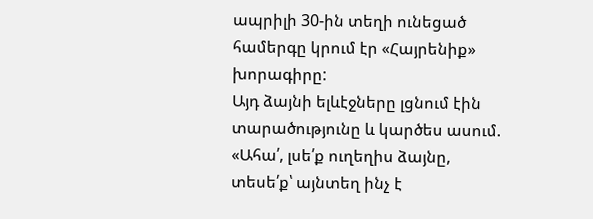ապրիլի 30-ին տեղի ունեցած համերգը կրում էր «Հայրենիք» խորագիրը:
Այդ ձայնի ելևէջները լցնում էին տարածությունը և կարծես ասում. «Ահա՛, լսե՛ք ուղեղիս ձայնը, տեսե՛ք՝ այնտեղ ինչ է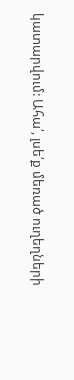կատարվում: Ահա՛, լսե՛ք մեռած ուղեղների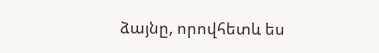ձայնը, որովհետև ես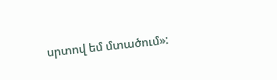սրտով եմ մտածում»: